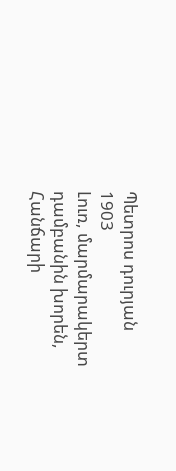Պետրոս դուրյան
1903
Լուռ, մարմարակերտ դամբանին խորեն,
Հանճարի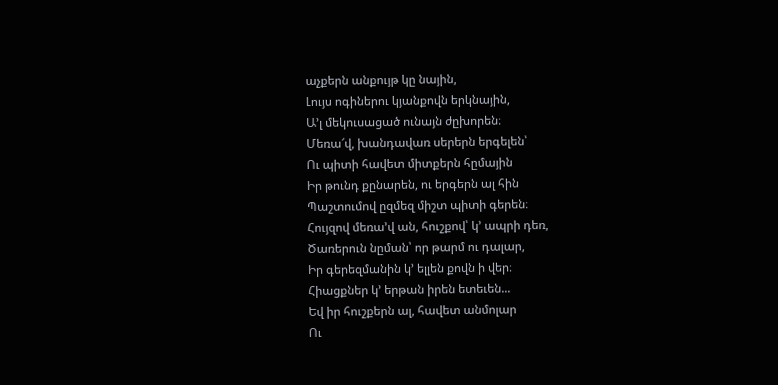աչքերն անքույթ կը նային,
Լույս ոգիներու կյանքովն երկնային,
Ա՚լ մեկուսացած ունայն ժըխորեն։
Մեռա՜վ, խանդավառ սերերն երգելեն՝
Ու պիտի հավետ միտքերն հըմային
Իր թունդ քընարեն, ու երգերն ալ հին
Պաշտումով ըզմեզ միշտ պիտի գերեն։
Հույզով մեռա՚վ ան, հուշքով՝ կ՚ ապրի դեռ,
Ծառերուն նըման՝ որ թարմ ու դալար,
Իր գերեզմանին կ՚ ելլեն քովն ի վեր։
Հիացքներ կ՚ երթան իրեն ետեւեն...
Եվ իր հուշքերն ալ, հավետ անմոլար
Ու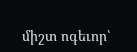միշտ ոգեւոր՝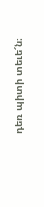դեռ պիտի տեւե՜ն։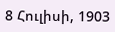8 Հուլիսի, 1903